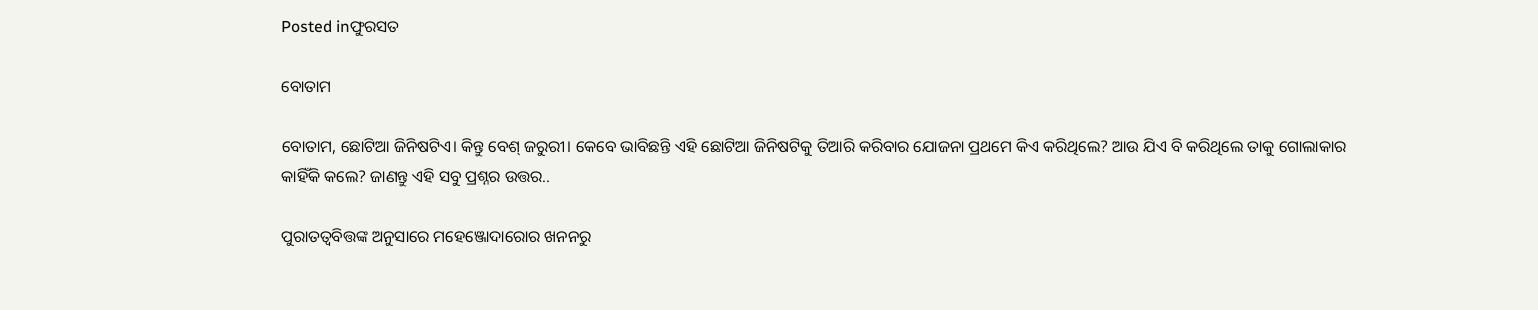Posted inଫୁରସତ

ବୋତାମ

ବୋତାମ, ଛୋଟିଆ ଜିନିଷଟିଏ। କିନ୍ତୁ ବେଶ୍‌ ଜରୁରୀ। କେବେ ଭାବିଛନ୍ତି ଏହି ଛୋଟିଆ ଜିନିଷଟିକୁ ତିଆରି କରିବାର ଯୋଜନା ପ୍ରଥମେ କିଏ କରିଥିଲେ? ଆଉ ଯିଏ ବି କରିଥିଲେ ତାକୁ ଗୋଲାକାର କାହିଁକି କଲେ? ଜାଣନ୍ତୁ ଏହି ସବୁ ପ୍ରଶ୍ନର ଉତ୍ତର..

ପୁରାତତ୍ୱବିତ୍ତଙ୍କ ଅନୁସାରେ ମହେଞ୍ଜୋଦାରୋର ଖନନରୁ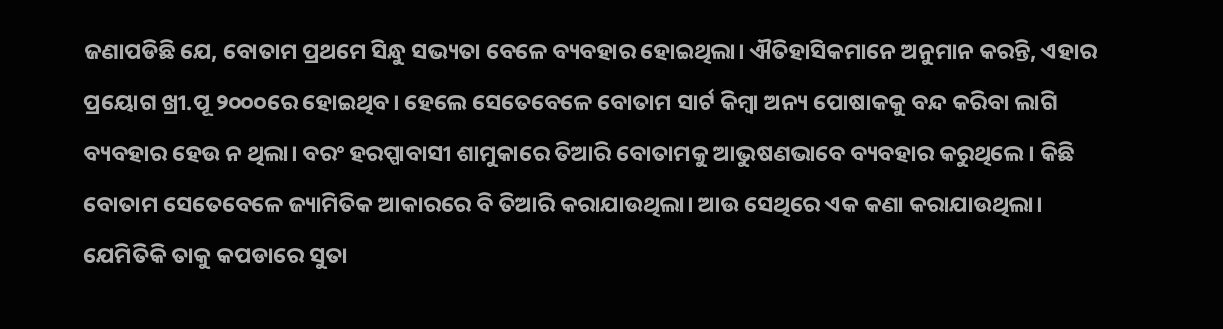ଜଣାପଡିଛି ଯେ, ବୋତାମ ପ୍ରଥମେ ସିନ୍ଧୁ ସଭ୍ୟତା ବେଳେ ବ୍ୟବହାର ହୋଇଥିଲା। ଐତିହାସିକମାନେ ଅନୁମାନ କରନ୍ତି, ଏହାର ପ୍ରୟୋଗ ଖ୍ରୀ.ପୂ ୨୦୦୦ରେ ହୋଇଥିବ। ହେଲେ ସେତେବେଳେ ବୋତାମ ସାର୍ଟ କିମ୍ବା ଅନ୍ୟ ପୋଷାକକୁ ବନ୍ଦ କରିବା ଲାଗି ବ୍ୟବହାର ହେଉ ନ ଥିଲା। ବରଂ ହରପ୍ପାବାସୀ ଶାମୁକାରେ ତିଆରି ବୋତାମକୁ ଆଭୁଷଣଭାବେ ବ୍ୟବହାର କରୁଥିଲେ। କିଛି ବୋତାମ ସେତେବେଳେ ଜ୍ୟାମିତିକ ଆକାରରେ ବି ତିଆରି କରାଯାଉଥିଲା। ଆଉ ସେଥିରେ ଏକ କଣା କରାଯାଉଥିଲା। ଯେମିତିକି ତାକୁ କପଡାରେ ସୁତା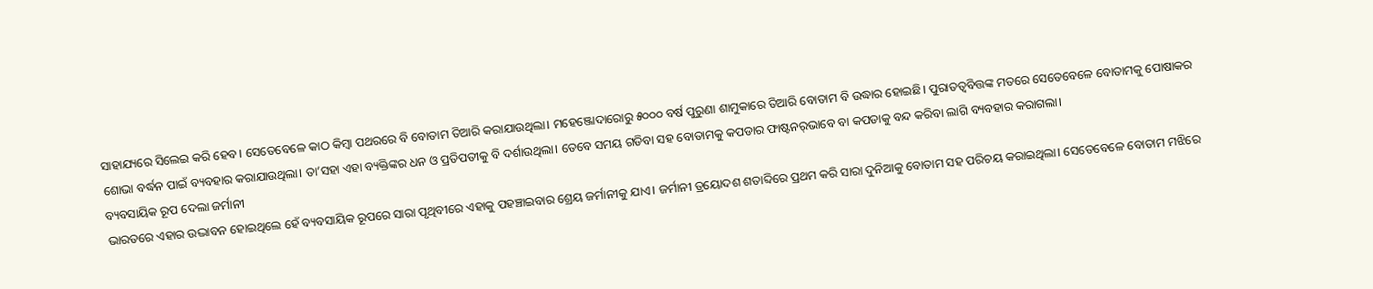ସାହାଯ୍ୟରେ ସିଲେଇ କରି ହେବ। ସେତେବେଳେ କାଠ କିମ୍ବା ପଥରରେ ବି ବୋତାମ ତିଆରି କରାଯାଉଥିଲା। ମହେଞ୍ଜୋଦାରୋରୁ ୫୦୦୦ ବର୍ଷ ପୁରୁଣା ଶାମୁକାରେ ତିଆରି ବୋତାମ ବି ଉଦ୍ଧାର ହୋଇଛି। ପୁରାତତ୍ୱବିତ୍ତଙ୍କ ମତରେ ସେତେବେଳେ ବୋତାମକୁ ପୋଷାକର ଶୋଭା ବର୍ଦ୍ଧନ ପାଇଁ ବ୍ୟବହାର କରାଯାଉଥିଲା। ତା’ସହା ଏହା ବ୍ୟକ୍ତିଙ୍କର ଧନ ଓ ପ୍ରତିପତୀକୁ ବି ଦର୍ଶାଉଥିଲା। ତେବେ ସମୟ ଗଡିବା ସହ ବୋତାମକୁ କପଡାର ଫାଷ୍ଟନର୍‌ଭାବେ ବା କପଡାକୁ ବନ୍ଦ କରିବା ଲାଗି ବ୍ୟବହାର କରାଗଲା।
ବ୍ୟବସାୟିକ ରୂପ ଦେଲା ଜର୍ମାନୀ
ଭାରତରେ ଏହାର ଉଦ୍ଭାବନ ହୋଇଥିଲେ ହେଁ ବ୍ୟବସାୟିକ ରୂପରେ ସାରା ପୃଥିବୀରେ ଏହାକୁ ପହଞ୍ଚାଇବାର ଶ୍ରେୟ ଜର୍ମାନୀକୁ ଯାଏ। ଜର୍ମାନୀ ତ୍ରୟୋଦଶ ଶତାବ୍ଦିରେ ପ୍ରଥମ କରି ସାରା ଦୁନିଆକୁ ବୋତାମ ସହ ପରିଚୟ କରାଇଥିଲା। ସେତେବେଳେ ବୋତାମ ମଝିରେ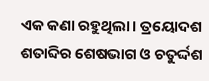ଏକ କଣା ରହୁଥିଲା। ତ୍ରୟୋଦଶ ଶତାବ୍ଦିର ଶେଷଭାଗ ଓ ଚତୁର୍ଦ୍ଦଶ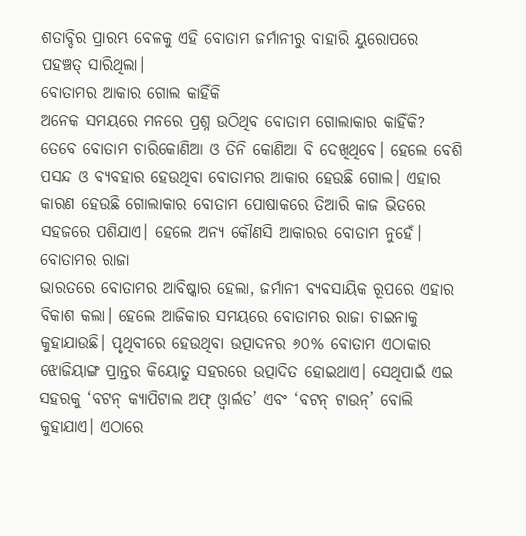ଶତାବ୍ଦିର ପ୍ରାରମ୍ଭ ବେଳକୁ ଏହି ବୋତାମ ଜର୍ମାନୀରୁ ବାହାରି ୟୁରୋପରେ ପହଞ୍ଚତ୍ ସାରିଥିଲା।
ବୋତାମର ଆକାର ଗୋଲ କାହିଁକି
ଅନେକ ସମୟରେ ମନରେ ପ୍ରଶ୍ନ ଉଠିଥିବ ବୋତାମ ଗୋଲାକାର କାହିଁକି? ତେବେ ବୋତାମ ଚାରିକୋଣିଆ ଓ ତିନି କୋଣିଆ ବି ଦେଖିଥିବେ। ହେଲେ ବେଶି ପସନ୍ଦ ଓ ବ୍ୟବହାର ହେଉଥିବା ବୋତାମର ଆକାର ହେଉଛି ଗୋଲ। ଏହାର କାରଣ ହେଉଛି ଗୋଲାକାର ବୋତାମ ପୋଷାକରେ ତିଆରି କାଜ ଭିତରେ ସହଜରେ ପଶିଯାଏ। ହେଲେ ଅନ୍ୟ କୌଣସି ଆକାରର ବୋତାମ ନୁହେଁ।
ବୋତାମର ରାଜା
ଭାରତରେ ବୋତାମର ଆବିଷ୍କାର ହେଲା, ଜର୍ମାନୀ ବ୍ୟବସାୟିକ ରୂପରେ ଏହାର ବିକାଶ କଲା। ହେଲେ ଆଜିକାର ସମୟରେ ବୋତାମର ରାଜା ଚାଇନାକୁ କୁହାଯାଉଛି। ପୃଥିବୀରେ ହେଉଥିବା ଉତ୍ପାଦନର ୬୦% ବୋତାମ ଏଠାକାର ଝୋଜିୟାଙ୍ଗ ପ୍ରାନ୍ତର କିୟୋତୁ ସହରରେ ଉତ୍ପାଦିତ ହୋଇଥାଏ। ସେଥିପାଇଁ ଏଇ ସହରକୁ ‘ବଟନ୍‌ କ୍ୟାପିଟାଲ ଅଫ୍‌ ଓ୍ବାର୍ଲଡ’ ଏବଂ ‘ବଟନ୍‌ ଟାଉନ୍‌’ ବୋଲି କୁହାଯାଏ। ଏଠାରେ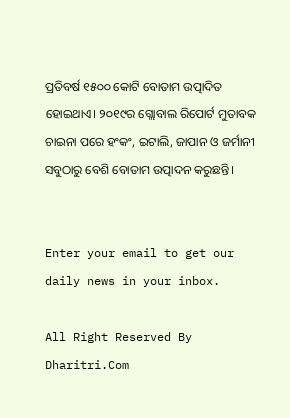ପ୍ରତିବର୍ଷ ୧୫୦୦ କୋଟି ବୋତାମ ଉତ୍ପାଦିତ ହୋଇଥାଏ। ୨୦୧୯ର ଗ୍ଲୋବାଲ ରିପୋର୍ଟ ମୁତାବକ ଚାଇନା ପରେ ହଂକଂ, ଇଟାଲି, ଜାପାନ ଓ ଜର୍ମାନୀ ସବୁଠାରୁ ବେଶି ବୋତାମ ଉତ୍ପାଦନ କରୁଛନ୍ତି।


Enter your email to get our daily news in your inbox.

All Right Reserved By Dharitri.Com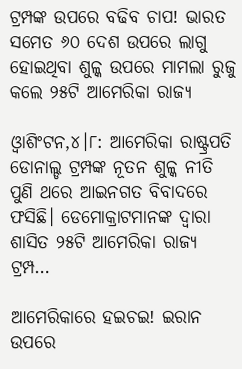ଟ୍ରମ୍ପଙ୍କ ଉପରେ ବଢିବ ଚାପ! ଭାରତ ସମେତ ୬୦ ଦେଶ ଉପରେ ଲାଗୁ ହୋଇଥିବା ଶୁଳ୍କ ଉପରେ ମାମଲା ରୁଜୁ କଲେ ୨୫ଟି ଆମେରିକା ରାଜ୍ୟ

ଓ୍ବାଶିଂଟନ,୪।୮: ଆମେରିକା ରାଷ୍ଟ୍ରପତି ଡୋନାଲ୍ଡ ଟ୍ରମ୍ପଙ୍କ ନୂତନ ଶୁଳ୍କ ନୀତି ପୁଣି ଥରେ ଆଇନଗତ ବିବାଦରେ ଫସିଛି। ଡେମୋକ୍ରାଟମାନଙ୍କ ଦ୍ୱାରା ଶାସିତ ୨୫ଟି ଆମେରିକା ରାଜ୍ୟ ଟ୍ରମ୍ପ…

ଆମେରିକାରେ ହଇଚଇ! ଇରାନ ଉପରେ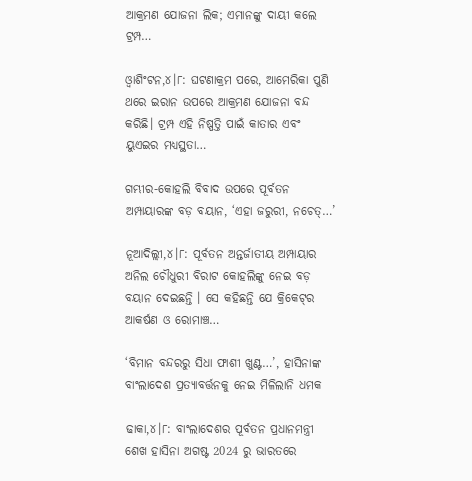ଆକ୍ରମଣ ଯୋଜନା ଲିକ; ଏମାନଙ୍କୁ ଦାୟୀ କଲେ ଟ୍ରମ୍ପ…

ଓ୍ବାଶିଂଟନ,୪।୮: ଘଟଣାକ୍ରମ ପରେ, ଆମେରିକା ପୁଣି ଥରେ ଇରାନ ଉପରେ ଆକ୍ରମଣ ଯୋଜନା ବନ୍ଦ କରିଛି। ଟ୍ରମ୍ପ ଏହି ନିଷ୍ପତ୍ତି ପାଇଁ କାତାର ଏବଂ ୟୁଏଇର ମଧ୍ୟସ୍ଥତା…

ଗମ୍ଭୀର-କୋହଲି ବିବାଦ ଉପରେ ପୂର୍ବତନ ଅମ୍ପାୟାରଙ୍କ ବଡ଼ ବୟାନ, ‘ଏହା ଜରୁରୀ, ନଚେତ୍…’

ନୂଆଦିଲ୍ଲୀ,୪।୮: ପୂର୍ବତନ ଅନ୍ତର୍ଜାତୀୟ ଅମ୍ପାୟାର ଅନିଲ ଚୌଧୁରୀ ବିରାଟ କୋହଲିଙ୍କୁ ନେଇ ବଡ଼ ବୟାନ ଦେଇଛନ୍ତି । ସେ କହିଛନ୍ତି ଯେ କ୍ରିକେଟ୍‌ର ଆକର୍ଷଣ ଓ ରୋମାଞ୍ଚ…

‘ବିମାନ ବନ୍ଦରରୁ ସିଧା ଫାଶୀ ଖୁଣ୍ଟ…’, ହାସିନାଙ୍କ ବାଂଲାଦେଶ ପ୍ରତ୍ୟାବର୍ତ୍ତନକୁ ନେଇ ମିଳିଲାନି ଧମକ

ଢାକା,୪।୮: ବାଂଲାଦେଶର ପୂର୍ବତନ ପ୍ରଧାନମନ୍ତ୍ରୀ ଶେଖ ହାସିନା ଅଗଷ୍ଟ 2024 ରୁ ଭାରତରେ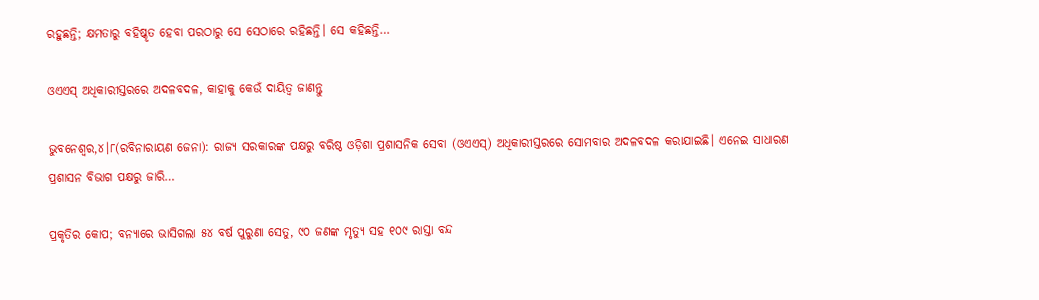ରହୁଛନ୍ତି; କ୍ଷମତାରୁ ବହିଷ୍କୃତ ହେବା ପରଠାରୁ ସେ ସେଠାରେ ରହିଛନ୍ତି। ସେ କହିଛନ୍ତି…

ଓଏଏସ୍‌ ଅଧିକାରୀସ୍ତରରେ ଅଦଳବଦଳ, କାହାକୁ କେଉଁ ଦାୟିତ୍ବ ଜାଣନ୍ତୁ

ଭୁବନେଶ୍ୱର,୪।୮(ରବିନାରାୟଣ ଜେନା): ରାଜ୍ୟ ସରକାରଙ୍କ ପକ୍ଷରୁ ବରିଷ୍ଠ ଓଡ଼ିଶା ପ୍ରଶାସନିକ ସେବା (ଓଏଏସ୍‌) ଅଧିକାରୀସ୍ତରରେ ସୋମବାର ଅଦଳବଦଳ କରାଯାଇଛି। ଏନେଇ ସାଧାରଣ ପ୍ରଶାସନ ବିଭାଗ ପକ୍ଷରୁ ଜାରି…

ପ୍ରକୃତିର କୋପ; ବନ୍ୟାରେ ଭାସିଗଲା ୫୪ ବର୍ଷ ପୁରୁଣା ସେତୁ, ୯୦ ଜଣଙ୍କ ମୃତ୍ୟୁ ସହ ୧୦୯ ରାସ୍ତା ବନ୍ଦ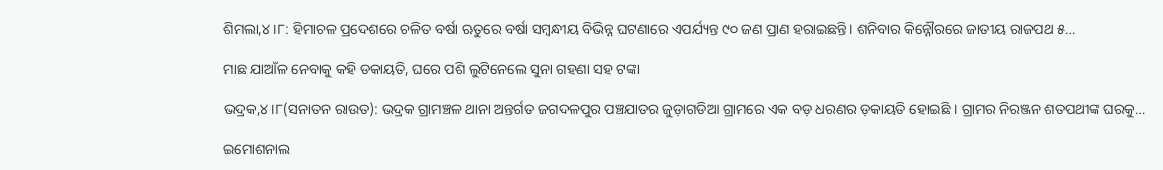ଶିମଲା,୪।୮: ହିମାଚଳ ପ୍ରଦେଶରେ ଚଳିତ ବର୍ଷା ଋତୁରେ ବର୍ଷା ସମ୍ବନ୍ଧୀୟ ବିଭିନ୍ନ ଘଟଣାରେ ଏପର୍ଯ୍ୟନ୍ତ ୯୦ ଜଣ ପ୍ରାଣ ହରାଇଛନ୍ତି। ଶନିବାର କିନ୍ନୌରରେ ଜାତୀୟ ରାଜପଥ ୫…

ମାଛ ଯାଆଁଳ ନେବାକୁ କହି ଡକାୟତି, ଘରେ ପଶି ଲୁଟିନେଲେ ସୁନା ଗହଣା ସହ ଟଙ୍କା

ଭଦ୍ରକ,୪।୮(ସନାତନ ରାଉତ): ଭଦ୍ରକ ଗ୍ରାମଞ୍ଚଳ ଥାନା ଅନ୍ତର୍ଗତ ଜଗଦଳପୁର ପଞ୍ଚଯାତର ଜୁଡ଼ାଗଡିଆ ଗ୍ରାମରେ ଏକ ବଡ଼ ଧରଣର ଡ଼କାୟତି ହୋଇଛି । ଗ୍ରାମର ନିରଞ୍ଜନ ଶତପଥୀଙ୍କ ଘରକୁ…

ଇମୋଶନାଲ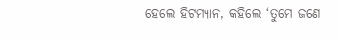ହେଲେ ହିଟମ୍ୟାନ, କହିଲେ ‘ତୁମେ ଜଣେ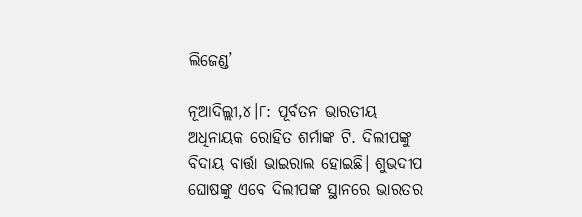ଲିଜେଣ୍ଡ’

ନୂଆଦିଲ୍ଲୀ,୪।୮: ପୂର୍ବତନ ଭାରତୀୟ ଅଧିନାୟକ ରୋହିତ ଶର୍ମାଙ୍କ ଟି. ଦିଲୀପଙ୍କୁ ବିଦାୟ ବାର୍ତ୍ତା ଭାଇରାଲ ହୋଇଛି। ଶୁଭଦୀପ ଘୋଷଙ୍କୁ ଏବେ ଦିଲୀପଙ୍କ ସ୍ଥାନରେ ଭାରତର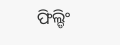ଫିଲ୍ଡିଂ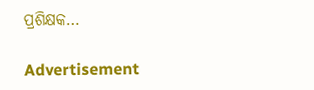ପ୍ରଶିକ୍ଷକ…

Advertisement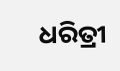ଧରିତ୍ରୀ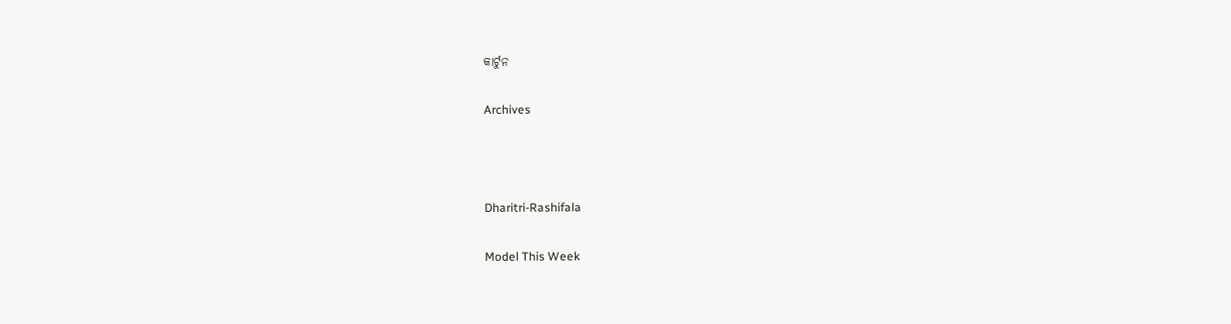କାର୍ଟୁନ

Archives



Dharitri-Rashifala

Model This Week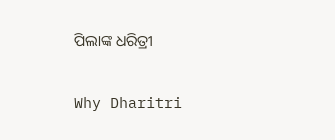ପିଲାଙ୍କ ଧରିତ୍ରୀ

Why Dharitri